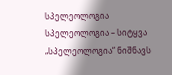სპელეოლოგია
სპელეოლოგია – სიტყვა „სპელეოლოგია“ ნიშნავს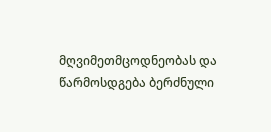მღვიმეთმცოდნეობას და წარმოსდგება ბერძნული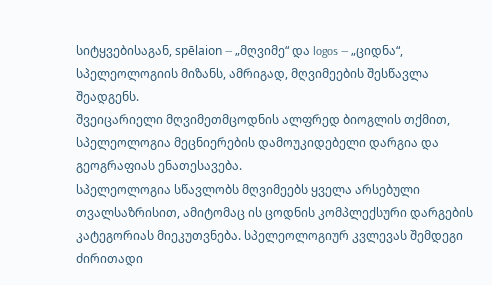სიტყვებისაგან, spēlaion — „მღვიმე“ და logos — „ციდნა“, სპელეოლოგიის მიზანს, ამრიგად, მღვიმეების შესწავლა შეადგენს.
შვეიცარიელი მღვიმეთმცოდნის ალფრედ ბიოგლის თქმით, სპელეოლოგია მეცნიერების დამოუკიდებელი დარგია და გეოგრაფიას ენათესავება.
სპელეოლოგია სწავლობს მღვიმეებს ყველა არსებული თვალსაზრისით, ამიტომაც ის ცოდნის კომპლექსური დარგების კატეგორიას მიეკუთვნება. სპელეოლოგიურ კვლევას შემდეგი ძირითადი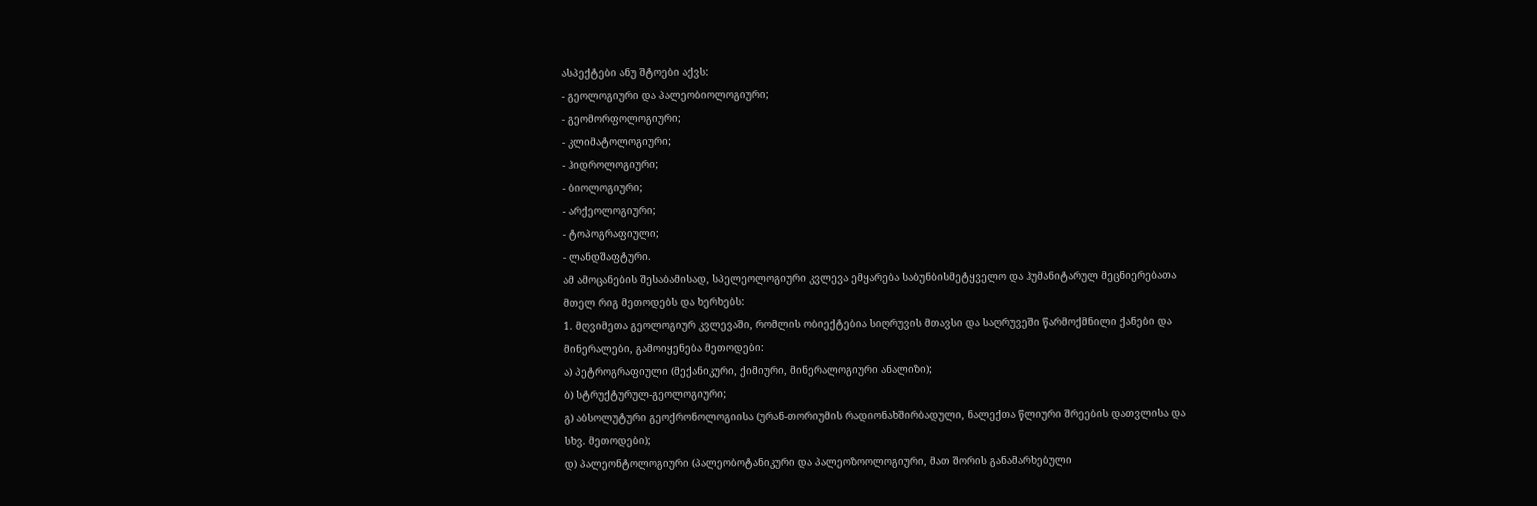ასპექტები ანუ შტოები აქვს:
- გეოლოგიური და პალეობიოლოგიური;
- გეომორფოლოგიური;
- კლიმატოლოგიური;
- ჰიდროლოგიური;
- ბიოლოგიური;
- არქეოლოგიური;
- ტოპოგრაფიული;
- ლანდშაფტური.
ამ ამოცანების შესაბამისად, სპელეოლოგიური კვლევა ემყარება საბუნბისმეტყველო და ჰუმანიტარულ მეცნიერებათა მთელ რიგ მეთოდებს და ხერხებს:
1. მღვიმეთა გეოლოგიურ კვლევაში, რომლის ობიექტებია სიღრუვის მთავსი და საღრუვეში წარმოქმნილი ქანები და მინერალები, გამოიყენება მეთოდები:
ა) პეტროგრაფიული (მექანიკური, ქიმიური, მინერალოგიური ანალიზი);
ბ) სტრუქტურულ-გეოლოგიური;
გ) აბსოლუტური გეოქრონოლოგიისა (ურან-თორიუმის რადიონახშირბადული, ნალექთა წლიური შრეების დათვლისა და სხვ. მეთოდები);
დ) პალეონტოლოგიური (პალეობოტანიკური და პალეოზოოლოგიური, მათ შორის განამარხებული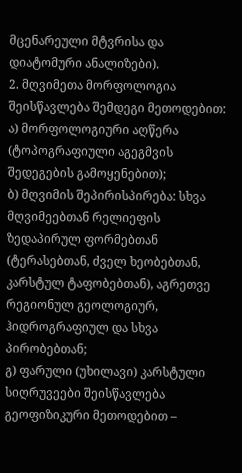მცენარეული მტვრისა და დიატომური ანალიზები).
2. მღვიმეთა მორფოლოგია შეისწავლება შემდეგი მეთოდებით:
ა) მორფოლოგიური აღწერა (ტოპოგრაფიული აგეგმვის შედეგების გამოყენებით);
ბ) მღვიმის შეპირისპირება: სხვა მღვიმეებთან რელიეფის ზედაპირულ ფორმებთან (ტერასებთან, ძველ ხეობებთან, კარსტულ ტაფობებთან), აგრეთვე რეგიონულ გეოლოგიურ, ჰიდროგრაფიულ და სხვა პირობებთან;
გ) ფარული (უხილავი) კარსტული სიღრუვეები შეისწავლება გეოფიზიკური მეთოდებით –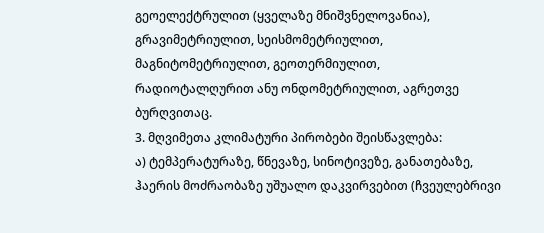გეოელექტრულით (ყველაზე მნიშვნელოვანია), გრავიმეტრიულით, სეისმომეტრიულით, მაგნიტომეტრიულით, გეოთერმიულით, რადიოტალღურით ანუ ონდომეტრიულით, აგრეთვე ბურღვითაც.
3. მღვიმეთა კლიმატური პირობები შეისწავლება:
ა) ტემპერატურაზე, წნევაზე, სინოტივეზე, განათებაზე, ჰაერის მოძრაობაზე უშუალო დაკვირვებით (ჩვეულებრივი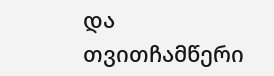და თვითჩამწერი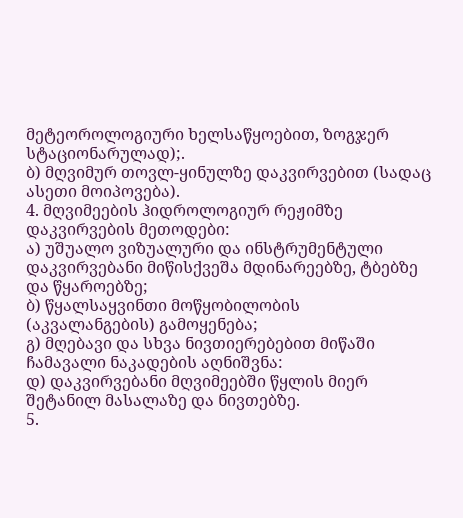მეტეოროლოგიური ხელსაწყოებით, ზოგჯერ სტაციონარულად);.
ბ) მღვიმურ თოვლ-ყინულზე დაკვირვებით (სადაც ასეთი მოიპოვება).
4. მღვიმეების ჰიდროლოგიურ რეჟიმზე დაკვირვების მეთოდები:
ა) უშუალო ვიზუალური და ინსტრუმენტული დაკვირვებანი მიწისქვეშა მდინარეებზე, ტბებზე და წყაროებზე;
ბ) წყალსაყვინთი მოწყობილობის (აკვალანგების) გამოყენება;
გ) მღებავი და სხვა ნივთიერებებით მიწაში ჩამავალი ნაკადების აღნიშვნა:
დ) დაკვირვებანი მღვიმეებში წყლის მიერ შეტანილ მასალაზე და ნივთებზე.
5.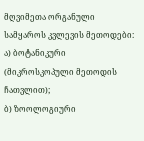მღვიმეთა ორგანული სამყაროს კვლევის მეთოდები:
ა) ბოტანიკური (მიკროსკოპული მეთოდის ჩათვლით);
ბ) ზოოლოგიური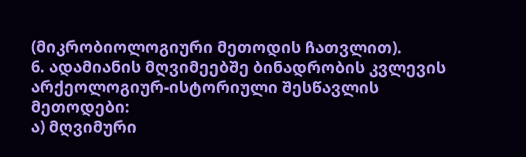(მიკრობიოლოგიური მეთოდის ჩათვლით).
6. ადამიანის მღვიმეებშე ბინადრობის კვლევის არქეოლოგიურ-ისტორიული შესწავლის მეთოდები:
ა) მღვიმური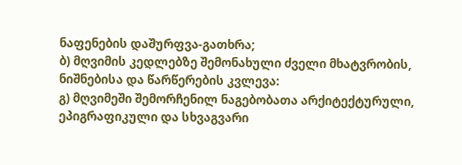ნაფენების დაშურფვა-გათხრა;
ბ) მღვიმის კედლებზე შემონახული ძველი მხატვრობის, ნიშნებისა და წარწერების კვლევა:
გ) მღვიმეში შემორჩენილ ნაგებობათა არქიტექტურული, ეპიგრაფიკული და სხვაგვარი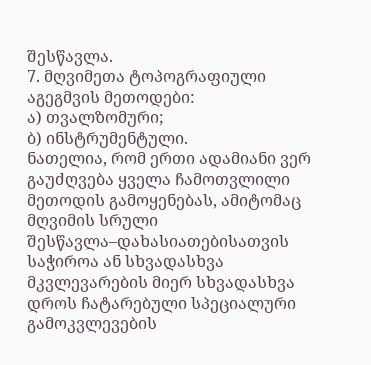შესწავლა.
7. მღვიმეთა ტოპოგრაფიული აგეგმვის მეთოდები:
ა) თვალზომური;
ბ) ინსტრუმენტული.
ნათელია, რომ ერთი ადამიანი ვერ გაუძღვება ყველა ჩამოთვლილი მეთოდის გამოყენებას, ამიტომაც მღვიმის სრული შესწავლა–დახასიათებისათვის საჭიროა ან სხვადასხვა მკვლევარების მიერ სხვადასხვა დროს ჩატარებული სპეციალური გამოკვლევების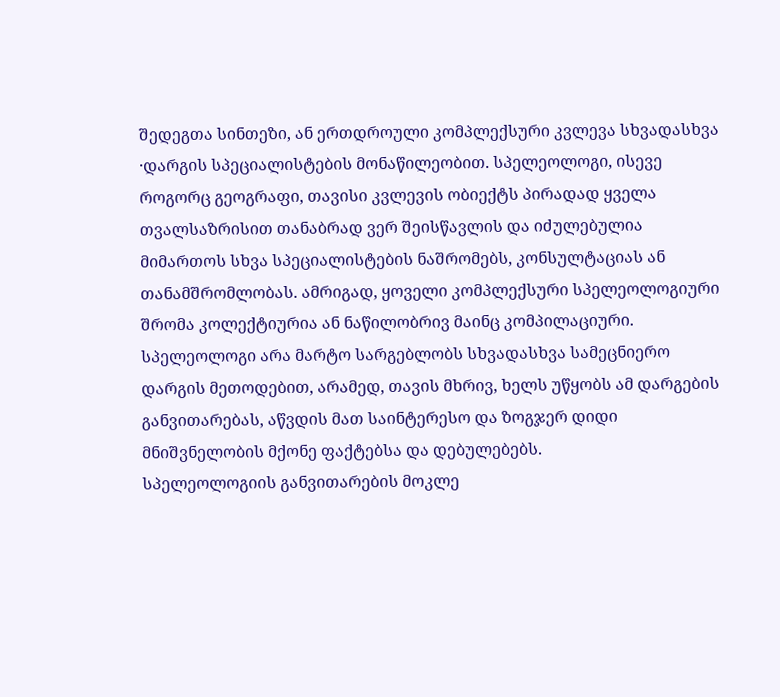შედეგთა სინთეზი, ან ერთდროული კომპლექსური კვლევა სხვადასხვა ·დარგის სპეციალისტების მონაწილეობით. სპელეოლოგი, ისევე როგორც გეოგრაფი, თავისი კვლევის ობიექტს პირადად ყველა თვალსაზრისით თანაბრად ვერ შეისწავლის და იძულებულია მიმართოს სხვა სპეციალისტების ნაშრომებს, კონსულტაციას ან თანამშრომლობას. ამრიგად, ყოველი კომპლექსური სპელეოლოგიური შრომა კოლექტიურია ან ნაწილობრივ მაინც კომპილაციური.
სპელეოლოგი არა მარტო სარგებლობს სხვადასხვა სამეცნიერო დარგის მეთოდებით, არამედ, თავის მხრივ, ხელს უწყობს ამ დარგების განვითარებას, აწვდის მათ საინტერესო და ზოგჯერ დიდი მნიშვნელობის მქონე ფაქტებსა და დებულებებს.
სპელეოლოგიის განვითარების მოკლე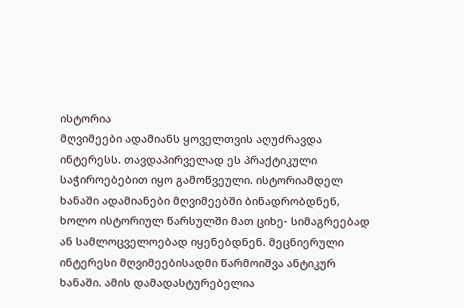ისტორია
მღვიმეები ადამიანს ყოველთვის აღუძრავდა ინტერესს. თავდაპირველად ეს პრაქტიკული საჭიროებებით იყო გამოწვეული. ისტორიამდელ ხანაში ადამიანები მღვიმეებში ბინადრობდნენ, ხოლო ისტორიულ წარსულში მათ ციხე- სიმაგრეებად ან სამლოცველოებად იყენებდნენ. მეცნიერული ინტერესი მღვიმეებისადმი წარმოიშვა ანტიკურ ხანაში. ამის დამადასტურებელია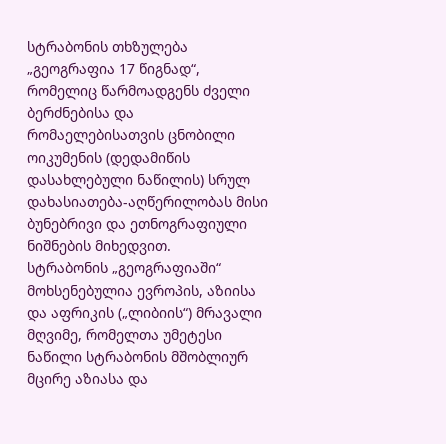სტრაბონის თხზულება „გეოგრაფია 17 წიგნად“, რომელიც წარმოადგენს ძველი ბერძნებისა და რომაელებისათვის ცნობილი ოიკუმენის (დედამიწის დასახლებული ნაწილის) სრულ დახასიათება-აღწერილობას მისი ბუნებრივი და ეთნოგრაფიული ნიშნების მიხედვით.
სტრაბონის „გეოგრაფიაში“ მოხსენებულია ევროპის, აზიისა და აფრიკის („ლიბიის“) მრავალი მღვიმე, რომელთა უმეტესი ნაწილი სტრაბონის მშობლიურ მცირე აზიასა და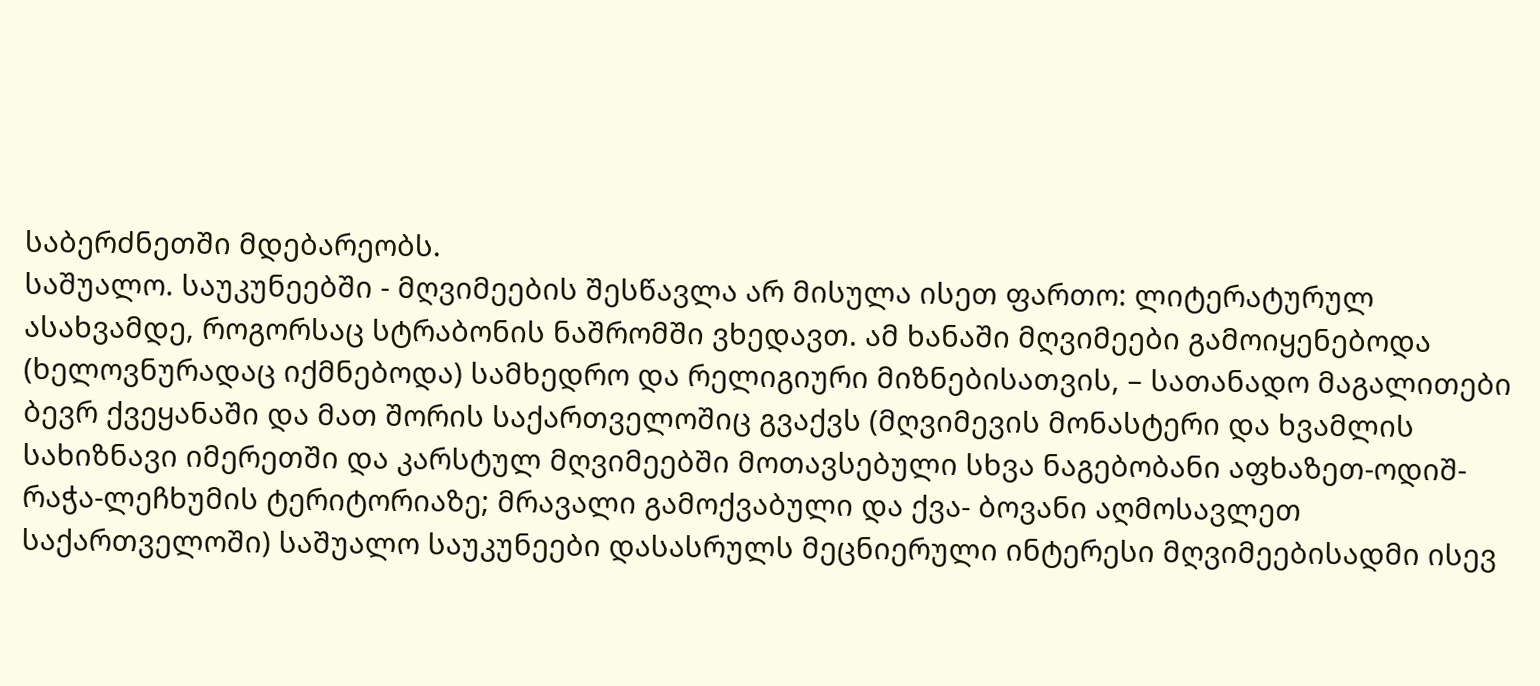საბერძნეთში მდებარეობს.
საშუალო. საუკუნეებში - მღვიმეების შესწავლა არ მისულა ისეთ ფართო: ლიტერატურულ ასახვამდე, როგორსაც სტრაბონის ნაშრომში ვხედავთ. ამ ხანაში მღვიმეები გამოიყენებოდა (ხელოვნურადაც იქმნებოდა) სამხედრო და რელიგიური მიზნებისათვის, – სათანადო მაგალითები ბევრ ქვეყანაში და მათ შორის საქართველოშიც გვაქვს (მღვიმევის მონასტერი და ხვამლის სახიზნავი იმერეთში და კარსტულ მღვიმეებში მოთავსებული სხვა ნაგებობანი აფხაზეთ-ოდიშ-რაჭა-ლეჩხუმის ტერიტორიაზე; მრავალი გამოქვაბული და ქვა- ბოვანი აღმოსავლეთ საქართველოში) საშუალო საუკუნეები დასასრულს მეცნიერული ინტერესი მღვიმეებისადმი ისევ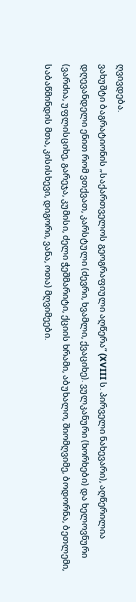ღვივდება.
ვახუშტი ბაგრატიონის „საქართველოს გეოგრაფიული აღწერა“ (XVIII ს. პირველი ნახევარი), აღწერილია დღევანდელი ენით რომ ვთქვათ, კარსტული (ძევრი, ხვამლი, ქვაციხე). ვულკანური (ხორხები) და ხელოვნური (ვარძია, უფლისციხე, გარეჯა, კუმისი, ძელი ჭეშმარიტი, ქციის ხრამი, აბუხალო, შიომღვიმე, ბოდორნა, ბეთლემი, საბაწმინდის მთა, კისისხევი, დიგორი, ვანა, ოთა) მღვიმეები.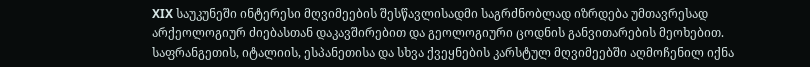XIX საუკუნეში ინტერესი მღვიმეების შესწავლისადმი საგრძნობლად იზრდება უმთავრესად არქეოლოგიურ ძიებასთან დაკავშირებით და გეოლოგიური ცოდნის განვითარების მეოხებით. საფრანგეთის, იტალიის, ესპანეთისა და სხვა ქვეყნების კარსტულ მღვიმეებში აღმოჩენილ იქნა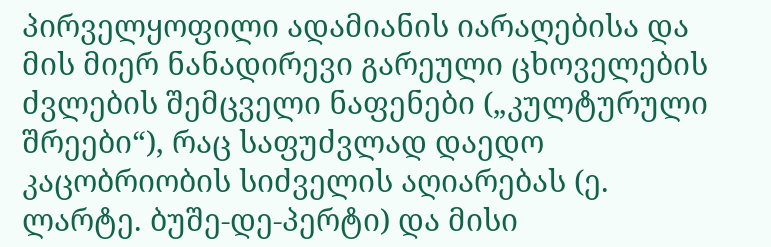პირველყოფილი ადამიანის იარაღებისა და მის მიერ ნანადირევი გარეული ცხოველების ძვლების შემცველი ნაფენები („კულტურული შრეები“), რაც საფუძვლად დაედო კაცობრიობის სიძველის აღიარებას (ე. ლარტე. ბუშე-დე-პერტი) და მისი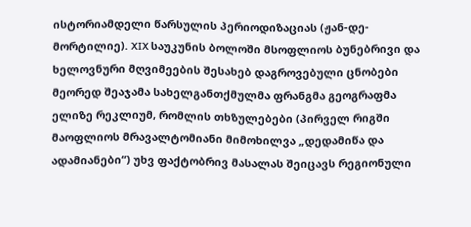ისტორიამდელი წარსულის პერიოდიზაციას (ჟან-დე-მორტილიე). XIX საუკუნის ბოლოში მსოფლიოს ბუნებრივი და ხელოვნური მღვიმეების შესახებ დაგროვებული ცნობები მეორედ შეაჯამა სახელგანთქმულმა ფრანგმა გეოგრაფმა ელიზე რეკლიუმ, რომლის თხზულებები (პირველ რიგში მაოფლიოს მრავალტომიანი მიმოხილვა „დედამიწა და ადამიანები“) უხვ ფაქტობრივ მასალას შეიცავს რეგიონული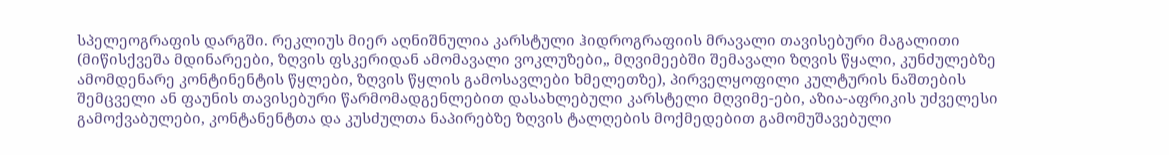სპელეოგრაფის დარგში. რეკლიუს მიერ აღნიშნულია კარსტული ჰიდროგრაფიის მრავალი თავისებური მაგალითი (მიწისქვეშა მდინარეები, ზღვის ფსკერიდან ამომავალი ვოკლუზები„ მღვიმეებში შემავალი ზღვის წყალი, კუნძულებზე ამომდენარე კონტინენტის წყლები, ზღვის წყლის გამოსავლები ხმელეთზე), პირველყოფილი კულტურის ნაშთების შემცველი ან ფაუნის თავისებური წარმომადგენლებით დასახლებული კარსტელი მღვიმე-ები, აზია-აფრიკის უძველესი გამოქვაბულები, კონტანენტთა და კუსძულთა ნაპირებზე ზღვის ტალღების მოქმედებით გამომუშავებული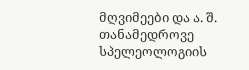მღვიმეები და ა. შ.
თანამედროვე სპელეოლოგიის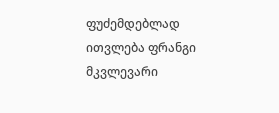ფუძემდებლად ითვლება ფრანგი მკვლევარი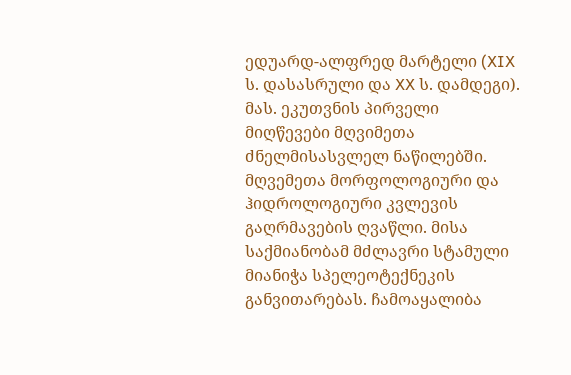ედუარდ-ალფრედ მარტელი (XIX ს. დასასრული და XX ს. დამდეგი). მას. ეკუთვნის პირველი მიღწევები მღვიმეთა ძნელმისასვლელ ნაწილებში. მღვემეთა მორფოლოგიური და ჰიდროლოგიური კვლევის გაღრმავების ღვაწლი. მისა საქმიანობამ მძლავრი სტამული მიანიჭა სპელეოტექნეკის განვითარებას. ჩამოაყალიბა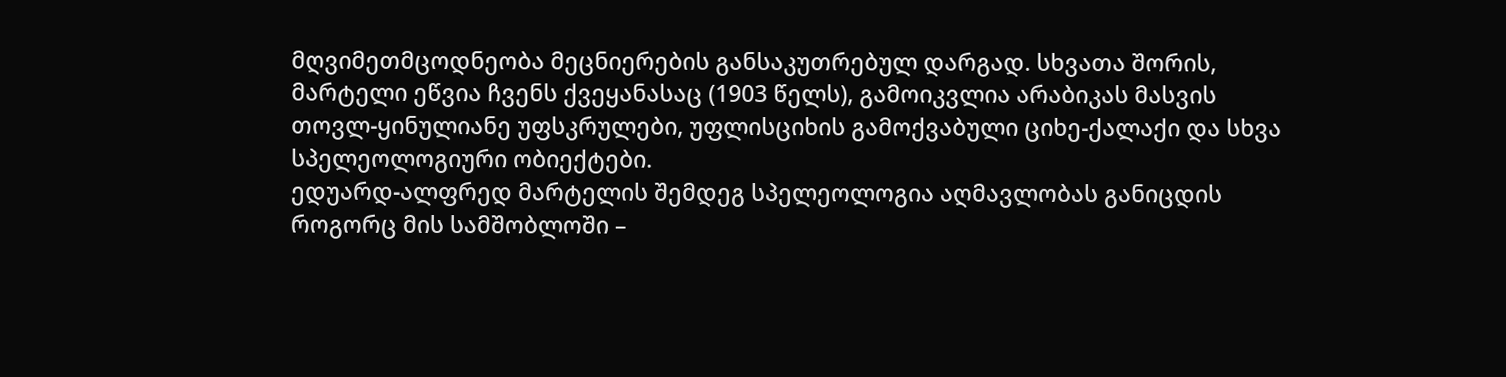მღვიმეთმცოდნეობა მეცნიერების განსაკუთრებულ დარგად. სხვათა შორის, მარტელი ეწვია ჩვენს ქვეყანასაც (1903 წელს), გამოიკვლია არაბიკას მასვის თოვლ-ყინულიანე უფსკრულები, უფლისციხის გამოქვაბული ციხე-ქალაქი და სხვა სპელეოლოგიური ობიექტები.
ედუარდ-ალფრედ მარტელის შემდეგ სპელეოლოგია აღმავლობას განიცდის როგორც მის სამშობლოში –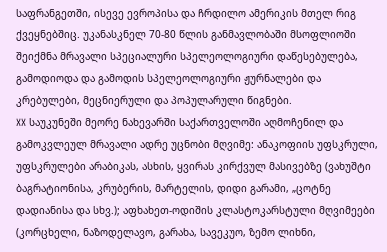საფრანგეთში, ისევე ევროპისა და ჩრდილო ამერიკის მთელ რიგ ქვეყნებშიც. უკანასკნელ 70-80 წლის განმავლობაში მსოფლიოში შეიქმნა მრავალი სპეციალური სპელეოლოგიური დაწესებულება, გამოდიოდა და გამოდის სპელეოლოგიური ჟურნალები და კრებულები, მეცნიერული და პოპულარული წიგნები.
XX საუკუნეში მეორე ნახევარში საქართველოში აღმოჩენილ და გამოკვლეულ მრავალი ადრე უცნობი მღვიმე: ანაკოფიის უფსკრული, უფსკრულები არაბიკას, ასხის, ყვირას კირქვულ მასივებზე (ვახუშტი ბაგრატიონისა, კრუბერის, მარტელის, დიდი გარამი, „ცოტნე დადიანისა და სხვ.); აფხახეთ-ოდიშის კლასტოკარსტული მღვიმეები (კორცხელი, ნაზოდელავო, გარახა, სავეკუო, ზემო ლიხნი,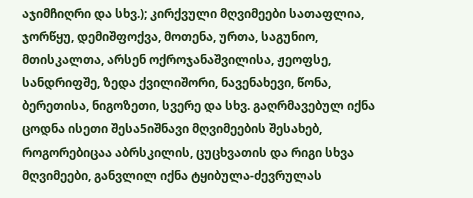აჯიმჩიღრი და სხვ.); კირქვული მღვიმეები სათაფლია, ჯორწყუ, დემიშფოქვა, მოთენა, ურთა, საგუნიო, მთისკალთა, არსენ ოქროჯანაშვილისა, ჟეოფსე, სანდრიფშე, ზედა ქვილიშორი, ნავენახევი, წონა, ბერეთისა, ნიგოზეთი, სვერე და სხვ. გაღრმავებულ იქნა ცოდნა ისეთი შესა5იშნავი მღვიმეების შესახებ, როგორებიცაა აბრსკილის, ცუცხვათის და რიგი სხვა მღვიმეები, განვლილ იქნა ტყიბულა-ძევრულას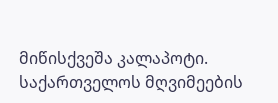მიწისქვეშა კალაპოტი. საქართველოს მღვიმეების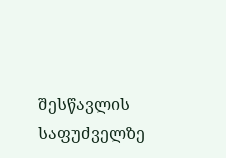შესწავლის საფუძველზე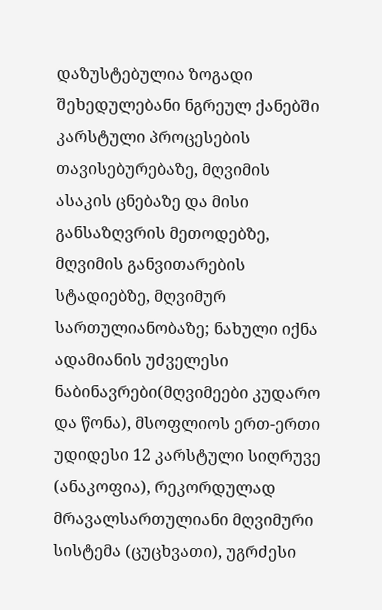დაზუსტებულია ზოგადი შეხედულებანი ნგრეულ ქანებში კარსტული პროცესების თავისებურებაზე, მღვიმის ასაკის ცნებაზე და მისი განსაზღვრის მეთოდებზე, მღვიმის განვითარების სტადიებზე, მღვიმურ სართულიანობაზე; ნახული იქნა ადამიანის უძველესი ნაბინავრები(მღვიმეები კუდარო და წონა), მსოფლიოს ერთ-ერთი უდიდესი 12 კარსტული სიღრუვე (ანაკოფია), რეკორდულად მრავალსართულიანი მღვიმური სისტემა (ცუცხვათი), უგრძესი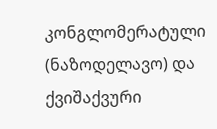კონგლომერატული (ნაზოდელავო) და ქვიშაქვური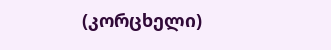(კორცხელი)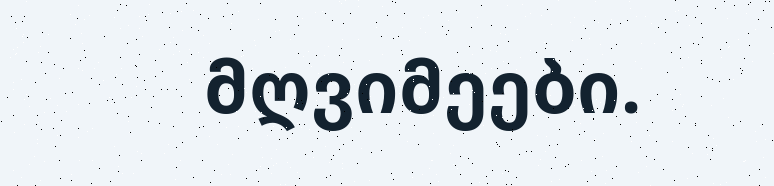მღვიმეები.